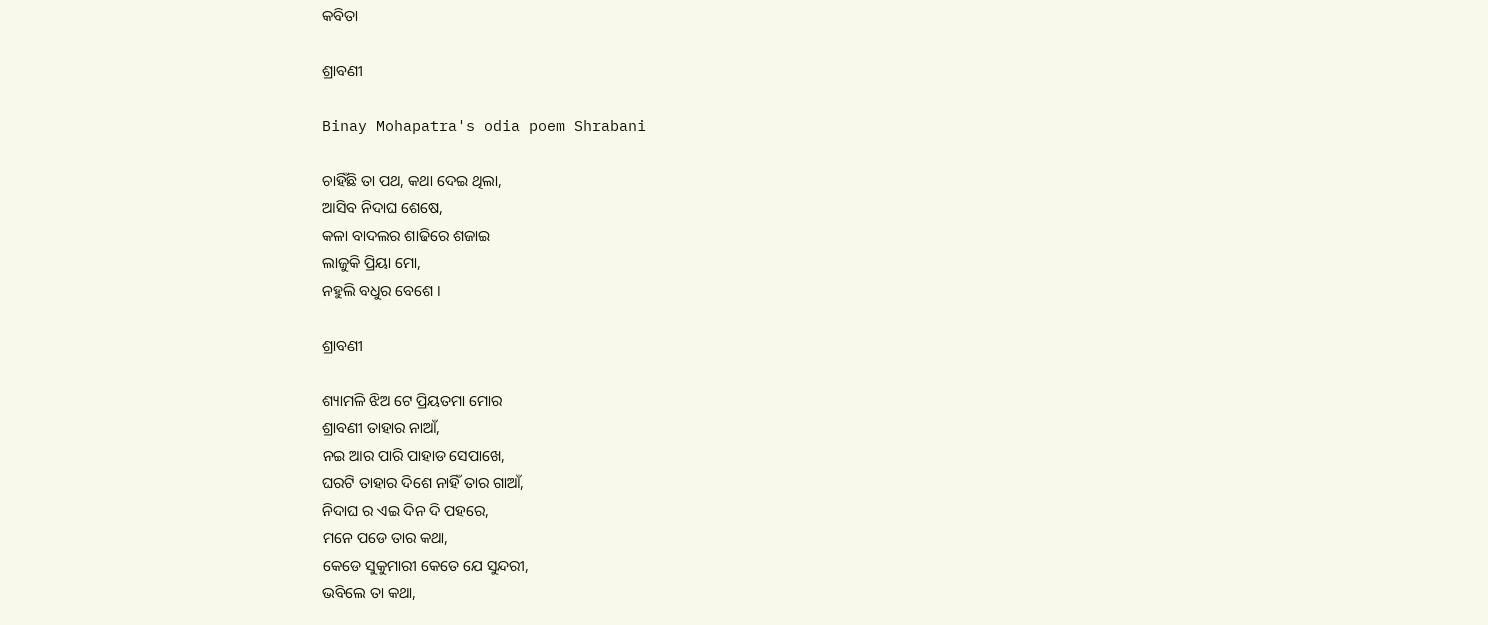କବିତା

ଶ୍ରାବଣୀ

Binay Mohapatra's odia poem Shrabani

ଚାହିଁଛି ତା ପଥ, କଥା ଦେଇ ଥିଲା,
ଆସିବ ନିଦାଘ ଶେଷେ,
କଳା ବାଦଲର ଶାଢିରେ ଶଜାଇ
ଲାଜୁକି ପ୍ରିୟା ମୋ,
ନହୁଲି ବଧୁର ବେଶେ ।

ଶ୍ରାବଣୀ

ଶ୍ୟାମଳି ଝିଅ ଟେ ପ୍ରିୟତମା ମୋର
ଶ୍ରାବଣୀ ତାହାର ନାଆଁ,
ନଇ ଆର ପାରି ପାହାଡ ସେପାଖେ,
ଘରଟି ତାହାର ଦିଶେ ନାହିଁ ତାର ଗାଆଁ,
ନିଦାଘ ର ଏଇ ଦିନ ଦି ପହରେ,
ମନେ ପଡେ ତାର କଥା,
କେଡେ ସୁକୁମାରୀ କେତେ ଯେ ସୁନ୍ଦରୀ,
ଭବିଲେ ତା କଥା,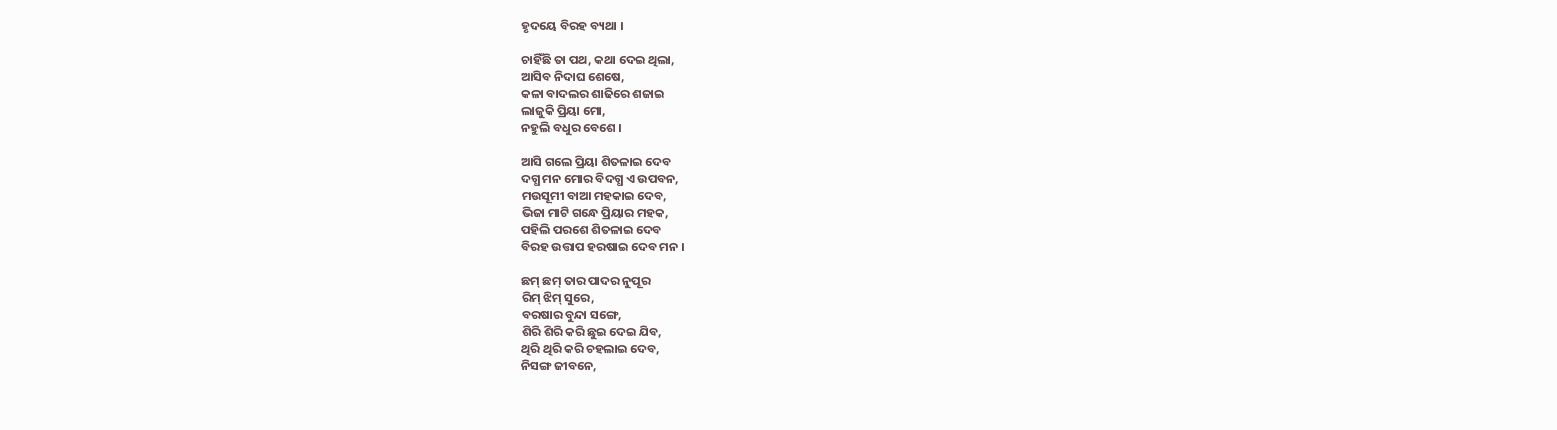ହୃଦୟେ ବିରହ ବ୍ୟଥା ।

ଚାହିଁଛି ତା ପଥ, କଥା ଦେଇ ଥିଲା,
ଆସିବ ନିଦାଘ ଶେଷେ,
କଳା ବାଦଲର ଶାଢିରେ ଶଜାଇ
ଲାଜୁକି ପ୍ରିୟା ମୋ,
ନହୁଲି ବଧୁର ବେଶେ ।

ଆସି ଗଲେ ପ୍ରିୟା ଶିତଳାଇ ଦେବ
ଦଗ୍ଧ ମନ ମୋର ବିଦଗ୍ଧ ଏ ଉପବନ,
ମଉସୂମୀ ବାଆ ମହକାଇ ଦେବ,
ଭିଜା ମାଟି ଗନ୍ଧେ ପ୍ରିୟାର ମହକ,
ପହିଲି ପରଶେ ଶିତଳାଇ ଦେବ
ବିରହ ଉତ୍ତାପ ହରଷାଇ ଦେବ ମନ ।

ଛମ୍ ଛମ୍ ତାର ପାଦର ନୁପୂର
ରିମ୍ ଝିମ୍ ସୁରେ,
ବରଷାର ବୁନ୍ଦା ସଙ୍ଗେ,
ଶିରି ଶିରି କରି ଛୁଇ ଦେଇ ଯିବ,
ଥିରି ଥିରି କରି ଚହଲାଇ ଦେବ,
ନିସଙ୍ଗ ଜୀବନେ,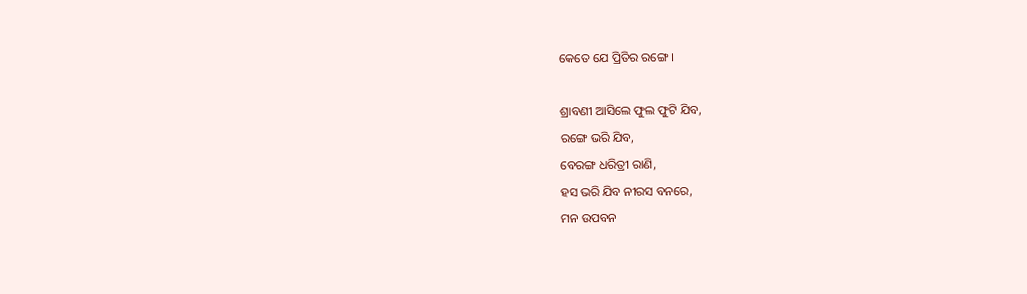କେତେ ଯେ ପ୍ରିତିର ରଙ୍ଗେ ।

ଶ୍ରାବଣୀ ଆସିଲେ ଫୁଲ ଫୁଟି ଯିବ,
ରଙ୍ଗେ ଭରି ଯିବ,
ବେରଙ୍ଗ ଧରିତ୍ରୀ ରାଣି,
ହସ ଭରି ଯିବ ନୀରସ ବନରେ,
ମନ ଉପବନ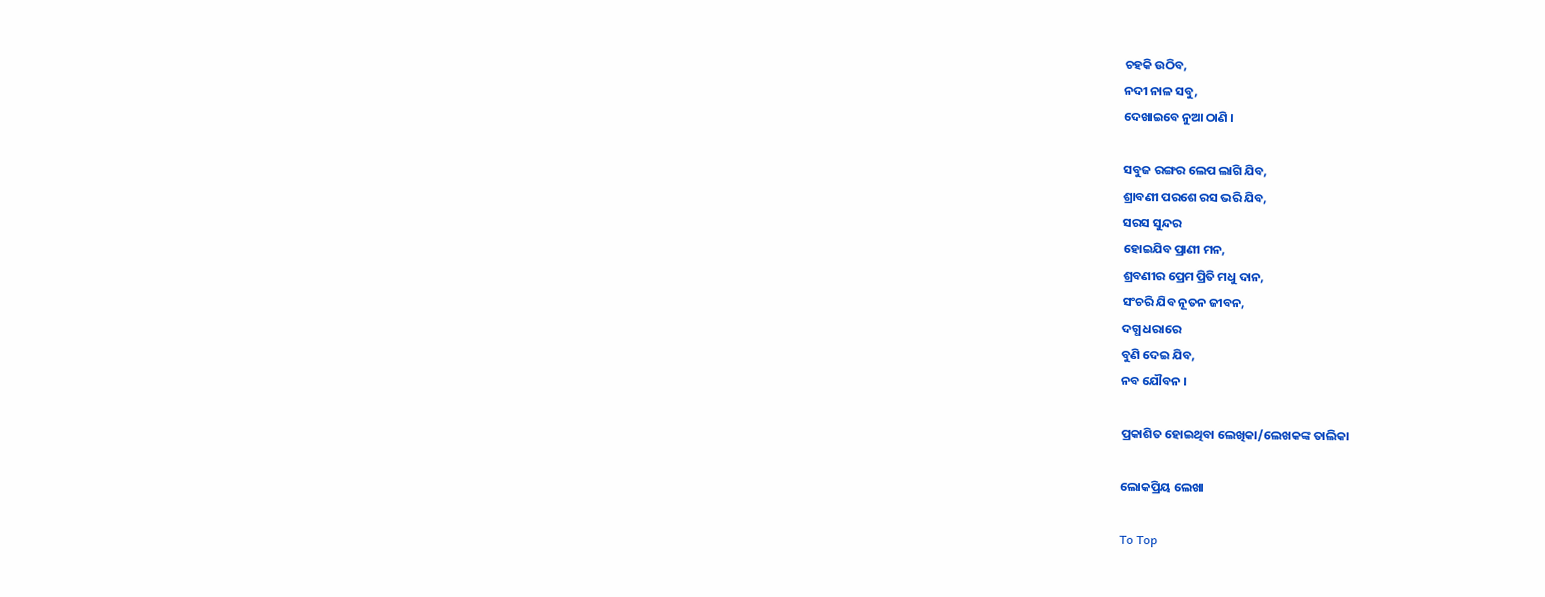ଚହକି ଉଠିବ,
ନଦୀ ନାଳ ସବୁ,
ଦେଖାଇବେ ନୁଆ ଠାଣି ।

ସବୁଜ ରଙ୍ଗର ଲେପ ଲାଗି ଯିବ,
ଶ୍ରାବଣୀ ପରଶେ ରସ ଭରି ଯିବ,
ସରସ ସୁନ୍ଦର
ହୋଇଯିବ ପ୍ରାଣୀ ମନ,
ଶ୍ରବଣୀର ପ୍ରେମ ପ୍ରିତି ମଧୁ ଦାନ,
ସଂଚରି ଯିବ ନୂତନ ଜୀବନ,
ଦଗ୍ଧ ଧରାରେ
ବୁଣି ଦେଇ ଯିବ,
ନବ ଯୌବନ ।

ପ୍ରକାଶିତ ହୋଇଥିବା ଲେଖିକା/ଲେଖକଙ୍କ ତାଲିକା

ଲୋକପ୍ରିୟ ଲେଖା

To Top